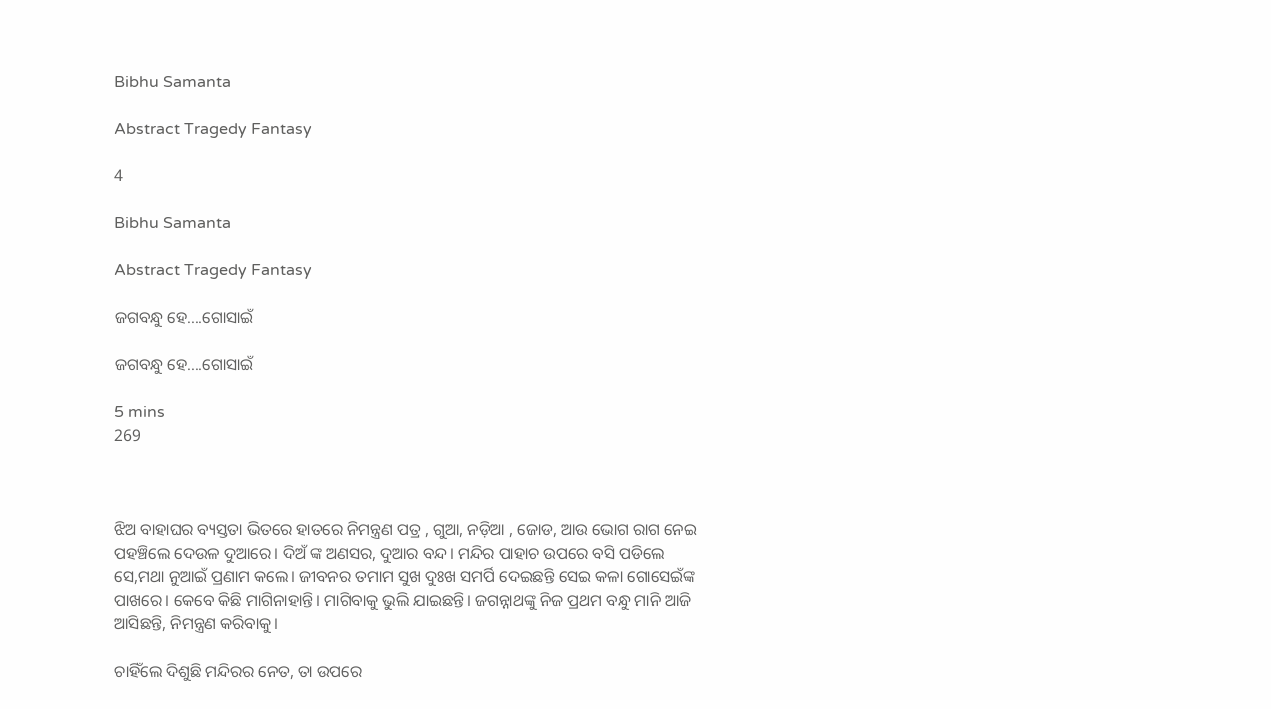Bibhu Samanta

Abstract Tragedy Fantasy

4

Bibhu Samanta

Abstract Tragedy Fantasy

ଜଗବନ୍ଧୁ ହେ....ଗୋସାଇଁ

ଜଗବନ୍ଧୁ ହେ....ଗୋସାଇଁ

5 mins
269



ଝିଅ ବାହାଘର ବ୍ୟସ୍ତତା ଭିତରେ ହାତରେ ନିମନ୍ତ୍ରଣ ପତ୍ର , ଗୁଆ, ନଡ଼ିଆ , ଜୋଡ, ଆଉ ଭୋଗ ରାଗ ନେଇ ପହଞ୍ଚିଲେ ଦେଉଳ ଦୁଆରେ। ଦିଅଁ ଙ୍କ ଅଣସର, ଦୁଆର ବନ୍ଦ। ମନ୍ଦିର ପାହାଚ ଉପରେ ବସି ପଡିଲେ ସେ,ମଥା ନୁଆଇଁ ପ୍ରଣାମ କଲେ। ଜୀବନର ତମାମ ସୁଖ ଦୁଃଖ ସମର୍ପି ଦେଇଛନ୍ତି ସେଇ କଳା ଗୋସେଇଁଙ୍କ ପାଖରେ। କେବେ କିଛି ମାଗିନାହାନ୍ତି। ମାଗିବାକୁ ଭୁଲି ଯାଇଛନ୍ତି। ଜଗନ୍ନାଥଙ୍କୁ ନିଜ ପ୍ରଥମ ବନ୍ଧୁ ମାନି ଆଜି ଆସିଛନ୍ତି, ନିମନ୍ତ୍ରଣ କରିବାକୁ।

ଚାହିଁଲେ ଦିଶୁଛି ମନ୍ଦିରର ନେତ, ତା ଉପରେ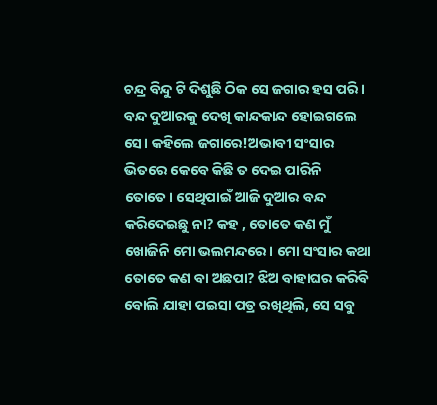ଚନ୍ଦ୍ର ବିନ୍ଦୁ ଟି ଦିଶୁଛି ଠିକ ସେ ଜଗାର ହସ ପରି। ବନ୍ଦ ଦୁଆରକୁ ଦେଖି କାନ୍ଦକାନ୍ଦ ହୋଇଗଲେ ସେ। କହିଲେ ଜଗାରେ!ଅଭାବୀ ସଂସାର ଭିତରେ କେବେ କିଛି ତ ଦେଇ ପାରିନି ତୋତେ। ସେଥିପାଇଁ ଆଜି ଦୁଆର ବନ୍ଦ କରିଦେଇଛୁ ନା? କହ , ତୋତେ କଣ ମୁଁ ଖୋଜିନି ମୋ ଭଲମନ୍ଦରେ। ମୋ ସଂସାର କଥା ତୋତେ କଣ ବା ଅଛପା? ଝିଅ ବାହାଘର କରିବି ବୋଲି ଯାହା ପଇସା ପତ୍ର ରଖିଥିଲି, ସେ ସବୁ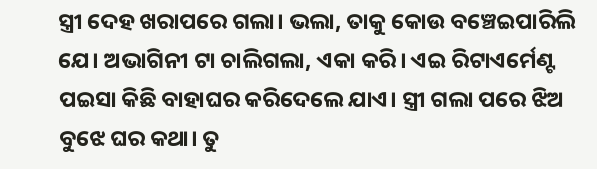ସ୍ତ୍ରୀ ଦେହ ଖରାପରେ ଗଲା। ଭଲା, ତାକୁ କୋଉ ବଞ୍ଚେଇପାରିଲି ଯେ। ଅଭାଗିନୀ ଟା ଚାଲିଗଲା, ଏକା କରି। ଏଇ ରିଟାଏର୍ମେଣ୍ଟ ପଇସା କିଛି ବାହାଘର କରିଦେଲେ ଯାଏ। ସ୍ତ୍ରୀ ଗଲା ପରେ ଝିଅ ବୁଝେ ଘର କଥା। ତୁ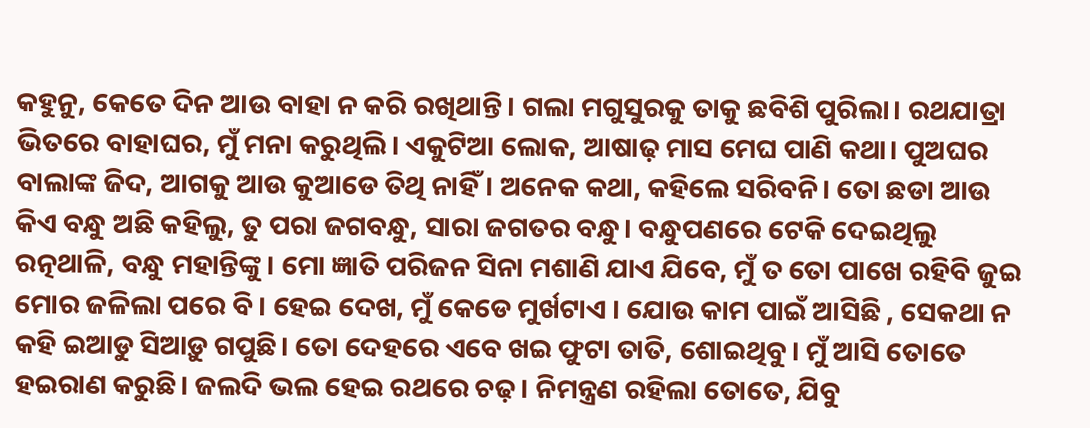କହୁନୁ, କେତେ ଦିନ ଆଉ ବାହା ନ କରି ରଖିଥାନ୍ତି। ଗଲା ମଗୁସୁରକୁ ତାକୁ ଛବିଶି ପୁରିଲା। ରଥଯାତ୍ରା ଭିତରେ ବାହାଘର, ମୁଁ ମନା କରୁଥିଲି। ଏକୁଟିଆ ଲୋକ, ଆଷାଢ଼ ମାସ ମେଘ ପାଣି କଥା। ପୁଅଘର ବାଲାଙ୍କ ଜିଦ, ଆଗକୁ ଆଉ କୁଆଡେ ତିଥି ନାହିଁ। ଅନେକ କଥା, କହିଲେ ସରିବନି। ତୋ ଛଡା ଆଉ କିଏ ବନ୍ଧୁ ଅଛି କହିଲୁ, ତୁ ପରା ଜଗବନ୍ଧୁ, ସାରା ଜଗତର ବନ୍ଧୁ। ବନ୍ଧୁପଣରେ ଟେକି ଦେଇଥିଲୁ ରତ୍ନଥାଳି, ବନ୍ଧୁ ମହାନ୍ତିଙ୍କୁ। ମୋ ଜ୍ଞାତି ପରିଜନ ସିନା ମଶାଣି ଯାଏ ଯିବେ, ମୁଁ ତ ତୋ ପାଖେ ରହିବି ଜୁଇ ମୋର ଜଳିଲା ପରେ ବି। ହେଇ ଦେଖ, ମୁଁ କେଡେ ମୁର୍ଖଟାଏ । ଯୋଉ କାମ ପାଇଁ ଆସିଛି , ସେକଥା ନ କହି ଇଆଡୁ ସିଆଡ଼ୁ ଗପୁଛି। ତୋ ଦେହରେ ଏବେ ଖଇ ଫୁଟା ତାତି, ଶୋଇଥିବୁ। ମୁଁ ଆସି ତୋତେ ହଇରାଣ କରୁଛି। ଜଲଦି ଭଲ ହେଇ ରଥରେ ଚଢ଼। ନିମନ୍ତ୍ରଣ ରହିଲା ତୋତେ, ଯିବୁ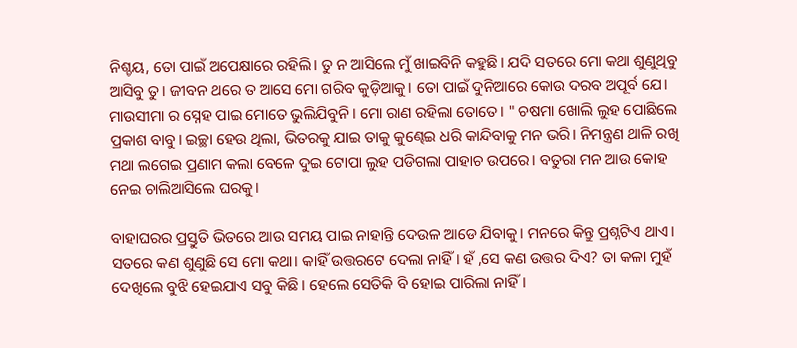ନିଶ୍ଚୟ, ତୋ ପାଇଁ ଅପେକ୍ଷାରେ ରହିଲି। ତୁ ନ ଆସିଲେ ମୁଁ ଖାଇବିନି କହୁଛି। ଯଦି ସତରେ ମୋ କଥା ଶୁଣୁଥିବୁ ଆସିବୁ ତୁ। ଜୀବନ ଥରେ ତ ଆସେ ମୋ ଗରିବ କୁଡ଼ିଆକୁ। ତୋ ପାଇଁ ଦୁନିଆରେ କୋଉ ଦରବ ଅପୂର୍ବ ଯେ। ମାଉସୀମା ର ସ୍ନେହ ପାଇ ମୋତେ ଭୁଲିଯିବୁନି। ମୋ ରାଣ ରହିଲା ତୋତେ। " ଚଷମା ଖୋଲି ଲୁହ ପୋଛିଲେ ପ୍ରକାଶ ବାବୁ। ଇଚ୍ଛା ହେଉ ଥିଲା, ଭିତରକୁ ଯାଇ ତାକୁ କୁଣ୍ଢେଇ ଧରି କାନ୍ଦିବାକୁ ମନ ଭରି। ନିମନ୍ତ୍ରଣ ଥାଳି ରଖି ମଥା ଲଗେଇ ପ୍ରଣାମ କଲା ବେଳେ ଦୁଇ ଟୋପା ଲୁହ ପଡିଗଲା ପାହାଚ ଉପରେ। ବତୁରା ମନ ଆଉ କୋହ ନେଇ ଚାଲିଆସିଲେ ଘରକୁ।

ବାହାଘରର ପ୍ରସ୍ତୁତି ଭିତରେ ଆଉ ସମୟ ପାଇ ନାହାନ୍ତି ଦେଉଳ ଆଡେ ଯିବାକୁ। ମନରେ କିନ୍ତୁ ପ୍ରଶ୍ନଟିଏ ଥାଏ। ସତରେ କଣ ଶୁଣୁଛି ସେ ମୋ କଥା। କାହିଁ ଉତ୍ତରଟେ ଦେଲା ନାହିଁ। ହଁ ,ସେ କଣ ଉତ୍ତର ଦିଏ? ତା କଳା ମୁହଁ ଦେଖିଲେ ବୁଝି ହେଇଯାଏ ସବୁ କିଛି। ହେଲେ ସେତିକି ବି ହୋଇ ପାରିଲା ନାହିଁ।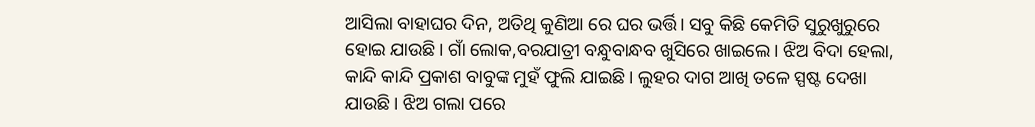ଆସିଲା ବାହାଘର ଦିନ, ଅତିଥି କୁଣିଆ ରେ ଘର ଭର୍ତ୍ତି। ସବୁ କିଛି କେମିତି ସୁରୁଖୁରୁରେ ହୋଇ ଯାଉଛି। ଗାଁ ଲୋକ,ବରଯାତ୍ରୀ ବନ୍ଧୁବାନ୍ଧବ ଖୁସିରେ ଖାଇଲେ। ଝିଅ ବିଦା ହେଲା, କାନ୍ଦି କାନ୍ଦି ପ୍ରକାଶ ବାବୁଙ୍କ ମୁହଁ ଫୁଲି ଯାଇଛି। ଲୁହର ଦାଗ ଆଖି ତଳେ ସ୍ପଷ୍ଟ ଦେଖା ଯାଉଛି। ଝିଅ ଗଲା ପରେ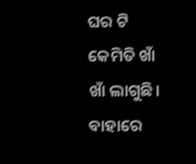ଘର ଟି କେମିତି ଖାଁ ଖାଁ ଲାଗୁଛି। ବାହାରେ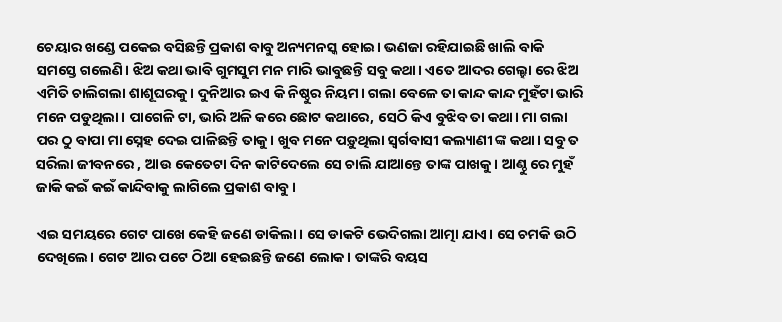ଚେୟାର ଖଣ୍ଡେ ପକେଇ ବସିଛନ୍ତି ପ୍ରକାଶ ବାବୁ ଅନ୍ୟମନସ୍କ ହୋଇ। ଭଣଜା ରହିଯାଇଛି ଖାଲି ବାକି ସମସ୍ତେ ଗଲେଣି। ଝିଅ କଥା ଭାବି ଗୁମସୁମ ମନ ମାରି ଭାବୁଛନ୍ତି ସବୁ କଥା। ଏତେ ଆଦର ଗେଲ୍ହା ରେ ଝିଅ ଏମିତି ଚାଲିଗଲା ଶାଶୂଘରକୁ। ଦୁନିଆର ଇଏ କି ନିଷ୍ଠୁର ନିୟମ। ଗଲା ବେଳେ ତା କାନ୍ଦ କାନ୍ଦ ମୁହଁଟା ଭାରି ମନେ ପଡୁଥିଲା। ପାଗେଳି ଟା, ଭାରି ଅଳି କରେ ଛୋଟ କଥାରେ, ସେଠି କିଏ ବୁଝିବ ତା କଥା। ମା ଗଲା ପର ଠୁ ବାପା ମା ସ୍ନେହ ଦେଇ ପାଳିଛନ୍ତି ତାକୁ। ଖୁବ ମନେ ପଡ଼ୁଥିଲା ସ୍ୱର୍ଗବାସୀ କଲ୍ୟାଣୀ ଙ୍କ କଥା। ସବୁ ତ ସରିଲା ଜୀବନରେ , ଆଉ କେତେଟା ଦିନ କାଟିଦେଲେ ସେ ଚାଲି ଯାଆନ୍ତେ ତାଙ୍କ ପାଖକୁ। ଆଣ୍ଠୁ ରେ ମୁହଁ ଜାକି କଇଁ କଇଁ କାନ୍ଦିବାକୁ ଲାଗିଲେ ପ୍ରକାଶ ବାବୁ।

ଏଇ ସମୟରେ ଗେଟ ପାଖେ କେହି ଜଣେ ଡାକିଲା। ସେ ଡାକଟି ଭେଦିଗଲା ଆତ୍ମା ଯାଏ। ସେ ଚମକି ଉଠି ଦେଖିଲେ। ଗେଟ ଆର ପଟେ ଠିଆ ହେଇଛନ୍ତି ଜଣେ ଲୋକ। ତାଙ୍କରି ବୟସ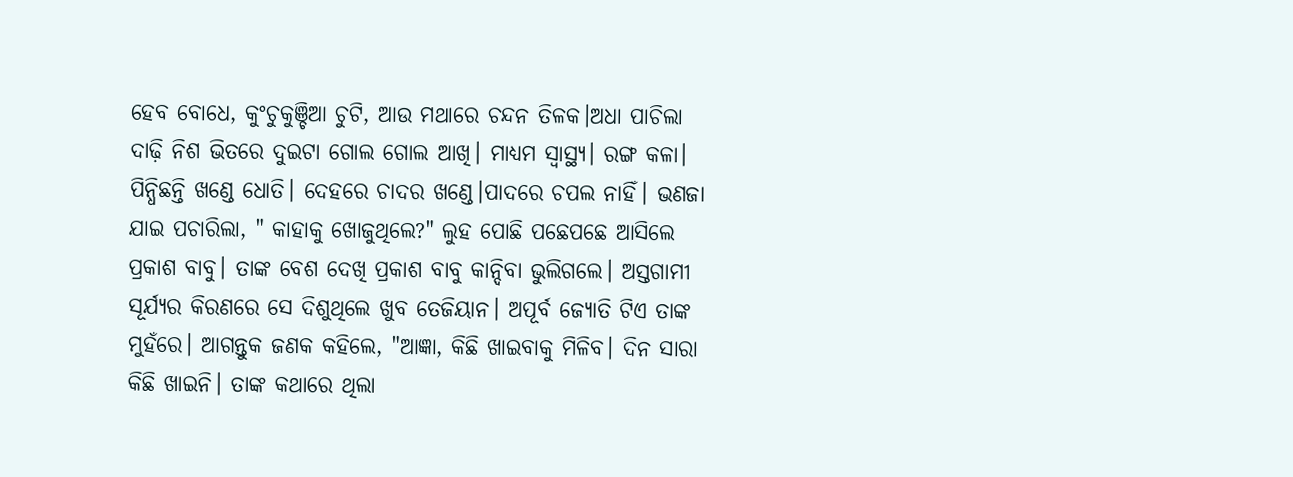ହେବ ବୋଧେ, କୁଂଚୁକୁଞ୍ଚିଆ ଚୁଟି, ଆଉ ମଥାରେ ଚନ୍ଦନ ତିଳକ।ଅଧା ପାଚିଲା ଦାଢ଼ି ନିଶ ଭିତରେ ଦୁଇଟା ଗୋଲ ଗୋଲ ଆଖି। ମାଧ୍ୟମ ସ୍ୱାସ୍ଥ୍ୟ। ରଙ୍ଗ କଳା। ପିନ୍ଧିଛନ୍ତି ଖଣ୍ଡେ ଧୋତି। ଦେହରେ ଚାଦର ଖଣ୍ଡେ।ପାଦରେ ଚପଲ ନାହିଁ। ଭଣଜା ଯାଇ ପଚାରିଲା, " କାହାକୁ ଖୋଜୁଥିଲେ?" ଲୁହ ପୋଛି ପଛେପଛେ ଆସିଲେ ପ୍ରକାଶ ବାବୁ। ତାଙ୍କ ବେଶ ଦେଖି ପ୍ରକାଶ ବାବୁ କାନ୍ଦିବା ଭୁଲିଗଲେ। ଅସ୍ତଗାମୀ ସୂର୍ଯ୍ୟର କିରଣରେ ସେ ଦିଶୁଥିଲେ ଖୁବ ତେଜିୟାନ। ଅପୂର୍ବ ଜ୍ୟୋତି ଟିଏ ତାଙ୍କ ମୁହଁରେ। ଆଗନ୍ତୁକ ଜଣକ କହିଲେ, "ଆଜ୍ଞା, କିଛି ଖାଇବାକୁ ମିଳିବ। ଦିନ ସାରା କିଛି ଖାଇନି। ତାଙ୍କ କଥାରେ ଥିଲା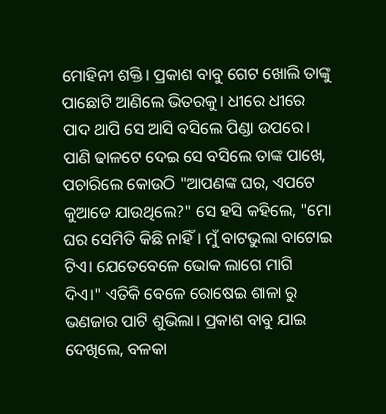ମୋହିନୀ ଶକ୍ତି। ପ୍ରକାଶ ବାବୁ ଗେଟ ଖୋଲି ତାଙ୍କୁ ପାଛୋଟି ଆଣିଲେ ଭିତରକୁ। ଧୀରେ ଧୀରେ ପାଦ ଥାପି ସେ ଆସି ବସିଲେ ପିଣ୍ଡା ଉପରେ। ପାଣି ଢାଳଟେ ଦେଇ ସେ ବସିଲେ ତାଙ୍କ ପାଖେ, ପଚାରିଲେ କୋଉଠି "ଆପଣଙ୍କ ଘର, ଏପଟେ କୁଆଡେ ଯାଉଥିଲେ?" ସେ ହସି କହିଲେ, "ମୋ ଘର ସେମିତି କିଛି ନାହିଁ। ମୁଁ ବାଟଭୁଲା ବାଟୋଇ ଟିଏ। ଯେତେବେଳେ ଭୋକ ଲାଗେ ମାଗି ଦିଏ।" ଏତିକି ବେଳେ ରୋଷେଇ ଶାଳା ରୁ ଭଣଜାର ପାଟି ଶୁଭିଲା। ପ୍ରକାଶ ବାବୁ ଯାଇ ଦେଖିଲେ, ବଳକା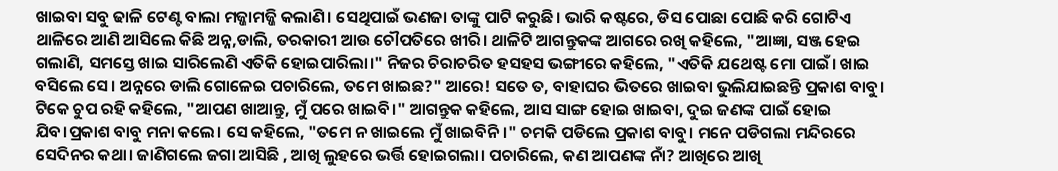ଖାଇବା ସବୁ ଢାଳି ଟେଣ୍ଟ ବାଲା ମଜ୍ଜାମଜ୍ଜି କଲାଣି। ସେଥିପାଇଁ ଭଣଜା ତାଙ୍କୁ ପାଟି କରୁଛି। ଭାରି କଷ୍ଟରେ, ଡିସ ପୋଛା ପୋଛି କରି ଗୋଟିଏ ଥାଳିରେ ଆଣି ଆସିଲେ କିଛି ଅନ୍ନ,ଡାଲି, ତରକାରୀ ଆଉ ଚୌପତିରେ ଖୀରି। ଥାଳିଟି ଆଗନ୍ତୁକଙ୍କ ଆଗରେ ରଖି କହିଲେ, "ଆଜ୍ଞା, ସଞ୍ଜ ହେଇ ଗଲାଣି, ସମସ୍ତେ ଖାଇ ସାରିଲେଣି ଏତିକି ହୋଇପାରିଲା।" ନିଜର ଚିରାଚରିତ ହସହସ ଭଙ୍ଗୀରେ କହିଲେ, "ଏତିକି ଯଥେଷ୍ଟ ମୋ ପାଇଁ। ଖାଇ ବସିଲେ ସେ। ଅନ୍ନରେ ଡାଲି ଗୋଳେଇ ପଚାରିଲେ, ତମେ ଖାଇଛ?" ଆରେ! ସତେ ତ, ବାହାଘର ଭିତରେ ଖାଇବା ଭୁଲିଯାଇଛନ୍ତି ପ୍ରକାଶ ବାବୁ। ଟିକେ ଚୁପ ରହି କହିଲେ, "ଆପଣ ଖାଆନ୍ତୁ, ମୁଁ ପରେ ଖାଇବି।" ଆଗନ୍ତୁକ କହିଲେ, ଆସ ସାଙ୍ଗ ହୋଇ ଖାଇବା, ଦୁଇ ଜଣଙ୍କ ପାଇଁ ହୋଇ ଯିବ।ପ୍ରକାଶ ବାବୁ ମନା କଲେ। ସେ କହିଲେ, "ତମେ ନ ଖାଇଲେ ମୁଁ ଖାଇବିନି।" ଚମକି ପଡିଲେ ପ୍ରକାଶ ବାବୁ। ମନେ ପଡିଗଲା ମନ୍ଦିରରେ ସେଦିନର କଥା। ଜାଣିଗଲେ ଜଗା ଆସିଛି , ଆଖି ଲୁହରେ ଭର୍ତ୍ତି ହୋଇଗଲା। ପଚାରିଲେ, କଣ ଆପଣଙ୍କ ନାଁ? ଆଖିରେ ଆଖି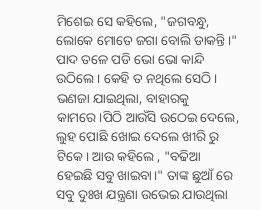ମିଶେଇ ସେ କହିଲେ, "ଜଗବନ୍ଧୁ, ଲୋକେ ମୋତେ ଜଗା ବୋଲି ଡାକନ୍ତି।" ପାଦ ତଳେ ପଡି ଭୋ ଭୋ କାନ୍ଦି ଉଠିଲେ। କେହି ତ ନଥିଲେ ସେଠି। ଭଣଜା ଯାଇଥିଲା, ବାହାରକୁ କାମରେ।ପିଠି ଆଉଁସି ଉଠେଇ ଦେଲେ, ଲୁହ ପୋଛି ଖୋଇ ଦେଲେ ଖୀରି ରୁ ଟିକେ। ଆଉ କହିଲେ , "ବଢିଆ ହେଇଛି ସବୁ ଖାଇବା।" ତାଙ୍କ ଛୁଆଁ ରେ ସବୁ ଦୁଃଖ ଯନ୍ତ୍ରଣା ଉଭେଇ ଯାଉଥିଲା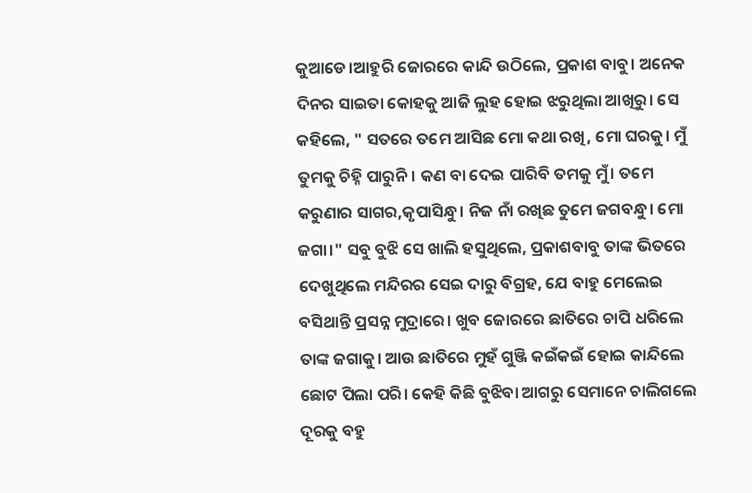କୁଆଡେ।ଆହୁରି ଜୋରରେ କାନ୍ଦି ଉଠିଲେ, ପ୍ରକାଶ ବାବୁ। ଅନେକ ଦିନର ସାଇତା କୋହକୁ ଆଜି ଲୁହ ହୋଇ ଝରୁଥିଲା ଆଖିରୁ। ସେ କହିଲେ, " ସତରେ ତମେ ଆସିଛ ମୋ କଥା ରଖି, ମୋ ଘରକୁ। ମୁଁ ତୁମକୁ ଚିହ୍ନି ପାରୁନି। କଣ ବା ଦେଇ ପାରିବି ତମକୁ ମୁଁ। ତମେ କରୁଣାର ସାଗର,କୃପାସିନ୍ଧୁ। ନିଜ ନାଁ ରଖିଛ ତୁମେ ଜଗବନ୍ଧୁ। ମୋ ଜଗା।" ସବୁ ବୁଝି ସେ ଖାଲି ହସୁଥିଲେ, ପ୍ରକାଶବାବୁ ତାଙ୍କ ଭିତରେ ଦେଖୁଥିଲେ ମନ୍ଦିରର ସେଇ ଦାରୁ ବିଗ୍ରହ, ଯେ ବାହୁ ମେଲେଇ ବସିଥାନ୍ତି ପ୍ରସନ୍ନ ମୁଦ୍ରାରେ। ଖୁବ ଜୋରରେ ଛାତିରେ ଚାପି ଧରିଲେ ତାଙ୍କ ଜଗାକୁ। ଆଉ ଛାତିରେ ମୁହଁ ଗୁଞ୍ଜି କଇଁକଇଁ ହୋଇ କାନ୍ଦିଲେ ଛୋଟ ପିଲା ପରି। କେହି କିଛି ବୁଝିବା ଆଗରୁ ସେମାନେ ଚାଲିଗଲେ ଦୂରକୁ ବହୁ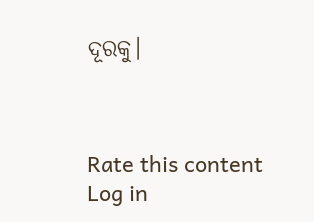ଦୂରକୁ।



Rate this content
Log in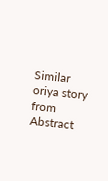Similar oriya story from Abstract